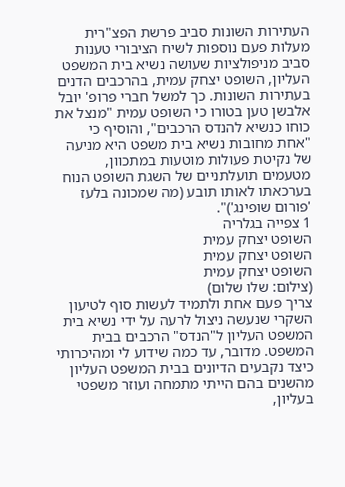העתירות השונות סביב פרשת הפצ"רית מעלות פעם נוספות לשיח הציבורי טענות סביב מניפולציות שעושה נשיא בית המשפט העליון, השופט יצחק עמית, בהרכבים הדנים בעתירות השונות. כך למשל חברי פרופ' יובל אלבשן טען בטורו כי השופט עמית "מנצל את כוחו כנשיא להנדס הרכבים", והוסיף כי "אחת מחובות נשיא בית משפט היא מניעה של נקיטת פעולות מוטעות במתכוון, מטעמים תועלתניים של השגת השופט הנוח בערכאתו לאותו תובע (מה שמכונה בלעז 'פורום שופינג')".
1 צפייה בגלריה
השופט יצחק עמית
השופט יצחק עמית
השופט יצחק עמית
(צילום: שלו שלום)
צריך פעם אחת ולתמיד לעשות סוף לטיעון השקרי שנעשה ניצול לרעה על ידי נשיא בית המשפט העליון ל"הנדס" הרכבים בבית המשפט. מדובר, עד כמה שידוע לי ומהיכרותי כיצד נקבעים הדיונים בבית המשפט העליון מהשנים בהם הייתי מתמחה ועוזר משפטי בעליון,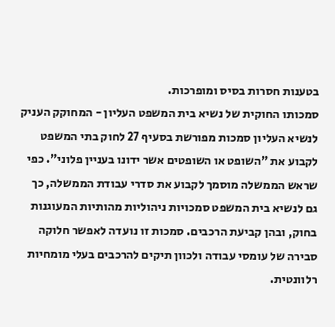בטענות חסרות בסיס ומופרכות.
סמכותו החוקית של נשיא בית המשפט העליון - המחוקק העניק לנשיא העליון סמכות מפורשת בסעיף 27 לחוק בתי המשפט לקבוע את "השופט או השופטים אשר ידונו בעניין פלוני". כפי שראש הממשלה מוסמך לקבוע את סדרי עבודת הממשלה, כך גם לנשיא בית המשפט סמכויות ניהוליות מהותיות המעוגנות בחוק, ובהן קביעת הרכבים. סמכות זו נועדה לאפשר חלוקה סבירה של עומסי עבודה ולכוון תיקים להרכבים בעלי מומחיות רלוונטית.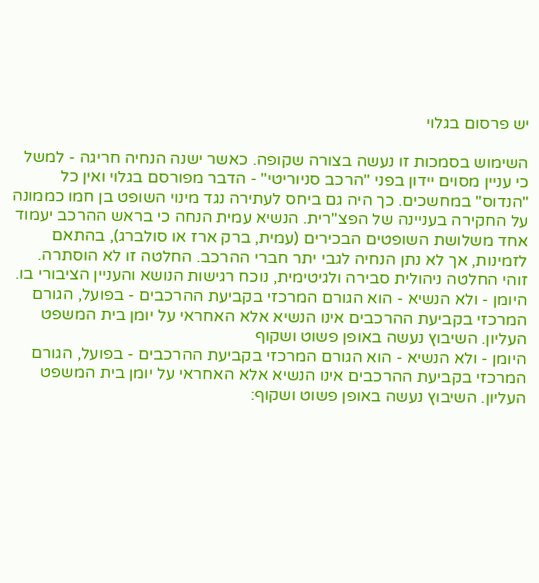יש פרסום בגלוי

השימוש בסמכות זו נעשה בצורה שקופה. כאשר ישנה הנחיה חריגה - למשל כי עניין מסוים יידון בפני "הרכב סניוריטי" - הדבר מפורסם בגלוי ואין כל "הנדוס" במחשכים. כך היה גם ביחס לעתירה נגד מינוי השופט בן חמו כממונה על החקירה בעניינה של הפצ"רית. הנשיא עמית הנחה כי בראש ההרכב יעמוד אחד משלושת השופטים הבכירים (עמית, ברק ארז או סולברג), בהתאם לזמינות, אך לא נתן הנחיה לגבי יתר חברי ההרכב. החלטה זו לא הוסתרה. זוהי החלטה ניהולית סבירה ולגיטימית, נוכח רגישות הנושא והעניין הציבורי בו.
היומן - ולא הנשיא - הוא הגורם המרכזי בקביעת ההרכבים - בפועל, הגורם המרכזי בקביעת ההרכבים אינו הנשיא אלא האחראי על יומן בית המשפט העליון. השיבוץ נעשה באופן פשוט ושקוף
היומן - ולא הנשיא - הוא הגורם המרכזי בקביעת ההרכבים - בפועל, הגורם המרכזי בקביעת ההרכבים אינו הנשיא אלא האחראי על יומן בית המשפט העליון. השיבוץ נעשה באופן פשוט ושקוף: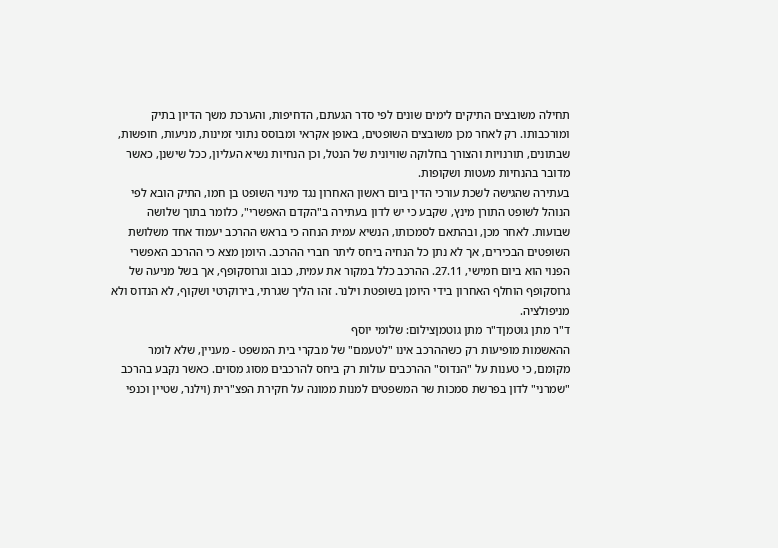תחילה משובצים התיקים לימים שונים לפי סדר הגעתם, הדחיפות, והערכת משך הדיון בתיק ומורכבותו. רק לאחר מכן משובצים השופטים, באופן אקראי ומבוסס נתוני זמינות, מניעות, חופשות, שבתונים, תורנויות והצורך בחלוקה שוויונית של הנטל, וכן הנחיות נשיא העליון, ככל שישנן, כאשר מדובר בהנחיות מעטות ושקופות.
בעתירה שהגישה לשכת עורכי הדין ביום ראשון האחרון נגד מינוי השופט בן חמו, התיק הובא לפי הנוהל לשופט התורן מינץ, שקבע כי יש לדון בעתירה ב"הקדם האפשרי", כלומר בתוך שלושה שבועות. לאחר מכן, ובהתאם לסמכותו, הנשיא עמית הנחה כי בראש ההרכב יעמוד אחד משלושת השופטים הבכירים, אך לא נתן כל הנחיה ביחס ליתר חברי ההרכב. היומן מצא כי ההרכב האפשרי הפנוי הוא ביום חמישי, 27.11. ההרכב כלל במקור את עמית, כבוב וגרוסקופף, אך בשל מניעה של גרוסקופף הוחלף האחרון בידי היומן בשופטת וילנר. זהו הליך שגרתי, בירוקרטי ושקוף, לא הנדוס ולא מניפולציה.
ד"ר מתן גוטמןד"ר מתן גוטמןצילום: שלומי יוסף
ההאשמות מופיעות רק כשההרכב אינו "לטעמם" של מבקרי בית המשפט - מעניין, שלא לומר מקומם, כי טענות על "הנדוס" ההרכבים עולות רק ביחס להרכבים מסוג מסוים. כאשר נקבע בהרכב "שמרני" לדון בפרשת סמכות שר המשפטים למנות ממונה על חקירת הפצ"רית (וילנר, שטיין וכנפי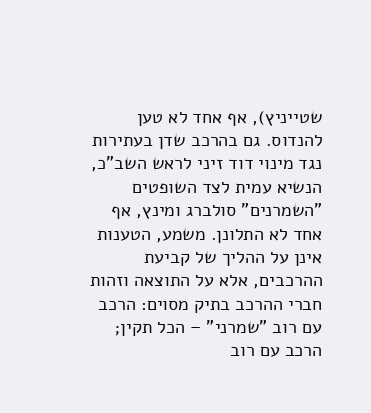שטייניץ), אף אחד לא טען להנדוס. גם בהרכב שדן בעתירות נגד מינוי דוד זיני לראש השב"כ, הנשיא עמית לצד השופטים "השמרנים" סולברג ומינץ, אף אחד לא התלונן. משמע, הטענות אינן על ההליך של קביעת ההרכבים, אלא על התוצאה וזהות חברי ההרכב בתיק מסוים: הרכב עם רוב "שמרני" – הכל תקין; הרכב עם רוב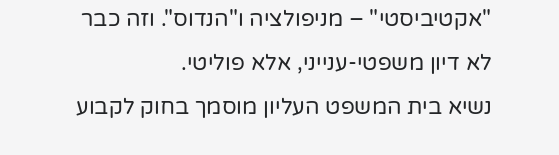"אקטיביסטי" – מניפולציה ו"הנדוס". וזה כבר לא דיון משפטי-ענייני, אלא פוליטי.
נשיא בית המשפט העליון מוסמך בחוק לקבוע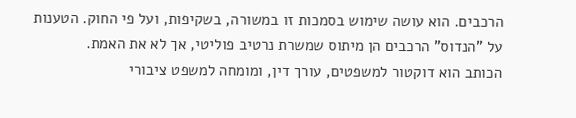הרכבים. הוא עושה שימוש בסמכות זו במשורה, בשקיפות, ועל פי החוק. הטענות על "הנדוס" הרכבים הן מיתוס שמשרת נרטיב פוליטי, אך לא את האמת.
הכותב הוא דוקטור למשפטים, עורך דין, ומומחה למשפט ציבורי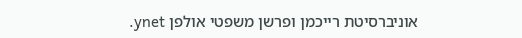אוניברסיטת רייכמן ופרשן משפטי אולפן ynet.